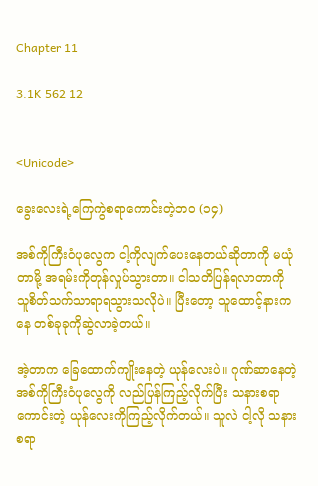Chapter 11

3.1K 562 12


<Unicode>

ခွေးလေးရဲ့ကြေကွဲစရာကောင်းတဲ့ဘဝ (၁၄)

အစ်ကိုကြီးဝံပုလွေက ငါ့ကိုလျက်ပေးနေတယ်ဆိုတာကို မယုံတာမို့ အရမ်းကိုတုန်လှုပ်သွားတာ။ ငါသတိပြန်ရလာတာကို သူစိတ်သက်သာရာရသွားသလိုပဲ။ ပြီးတော့ သူထောင့်နားကနေ တစ်ခုခုကိုဆွဲလာခဲ့တယ်။

အဲ့တာက ခြေထောက်ကျိုးနေတဲ့ ယုန်လေးပဲ။ ဂုဏ်ဆာနေတဲ့ အစ်ကိုကြီးဝံပုလွေကို လည်ပြန်ကြည့်လိုက်ပြီး သနားစရာကောင်းတဲ့ ယုန်လေးကိုကြည့်လိုက်တယ်။ သူလဲ ငါ့လို သနားစရာ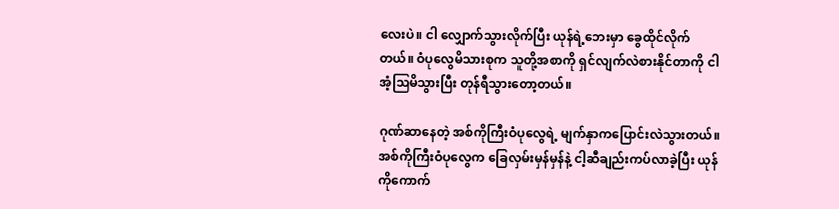လေးပဲ။ ငါ လျှောက်သွားလိုက်ပြီး ယုန်ရဲ့ဘေးမှာ ခွေထိုင်လိုက်တယ်။ ဝံပုလွေမိသားစုက သူတို့အစာကို ရှင်လျက်လဲစားနိုင်တာကို ငါအံ့ဩမိသွားပြီး တုန်ရီသွားတော့တယ်။

ဂုဏ်ဆာနေတဲ့ အစ်ကိုကြီးဝံပုလွေရဲ့ မျက်နှာကပြောင်းလဲသွားတယ်။ အစ်ကိုကြီးဝံပုလွေက ခြေလှမ်းမှန်မှန်နဲ့ ငါ့ဆီချည်းကပ်လာခဲ့ပြီး ယုန်ကိုကောက်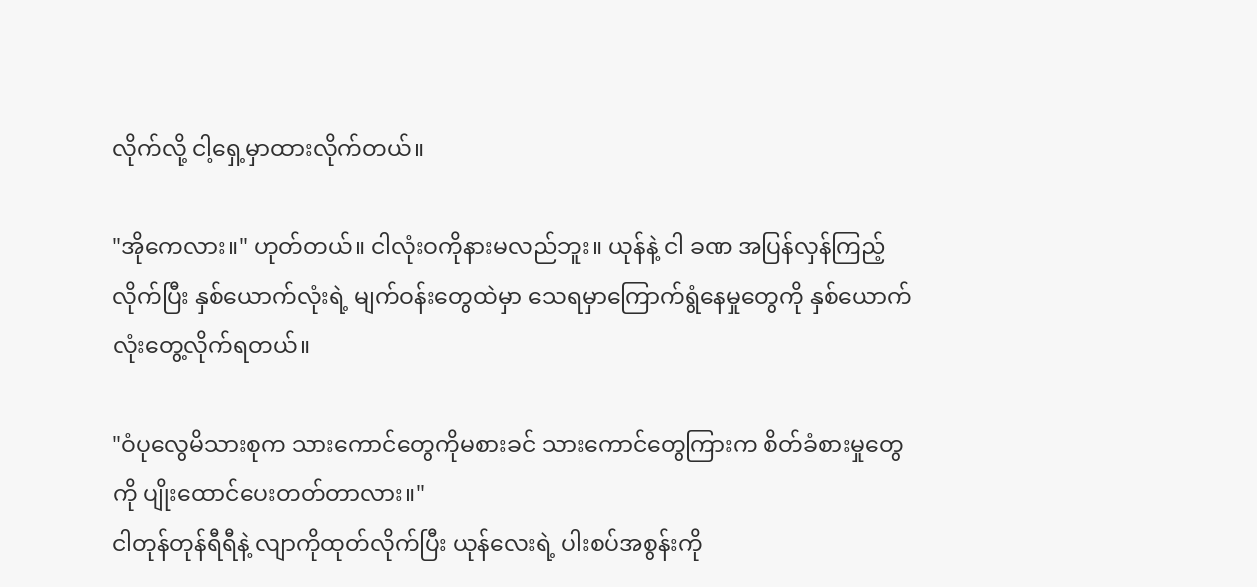လိုက်လို့ ငါ့ရှေ့မှာထားလိုက်တယ်။

"အိုကေလား။" ဟုတ်တယ်။ ငါလုံးဝကိုနားမလည်ဘူး။ ယုန်နဲ့ ငါ ခဏ အပြန်လှန်ကြည့်လိုက်ပြီး နှစ်ယောက်လုံးရဲ့ မျက်ဝန်းတွေထဲမှာ သေရမှာကြောက်ရွံနေမှုတွေကို နှစ်ယောက်လုံးတွေ့လိုက်ရတယ်။

"ဝံပုလွေမိသားစုက သားကောင်တွေကိုမစားခင် သားကောင်တွေကြားက စိတ်ခံစားမှုတွေကို ပျိုးထောင်ပေးတတ်တာလား။"
ငါတုန်တုန်ရီရီနဲ့ လျာကိုထုတ်လိုက်ပြီး ယုန်လေးရဲ့ ပါးစပ်အစွန်းကို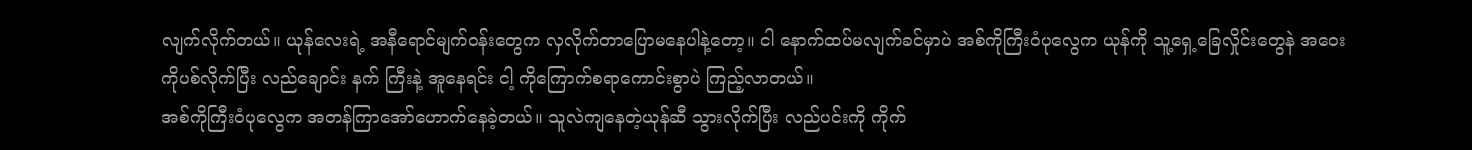လျက်လိုက်တယ်။ ယုန်လေးရဲ့ အနီရောင်မျက်ဝန်းတွေက လှလိုက်တာပြောမနေပါနဲ့တော့။ ငါ နောက်ထပ်မလျက်ခင်မှာပဲ အစ်ကိုကြီးဝံပုလွေက ယုန်ကို သူ့ရှေ့ခြေလှိုင်းတွေနဲ အဝေးကိုပစ်လိုက်ပြီး လည်ချောင်း နက် ကြီးနဲ့ အူနေရင်း ငါ့ ကိုကြောက်စရာကောင်းစွာပဲ ကြည့်လာတယ်။
အစ်ကိုကြီးဝံပုလွေက အတန်ကြာအော်ဟောက်နေခဲ့တယ်။ သူလဲကျနေတဲ့ယုန်ဆီ သွားလိုက်ပြီး လည်ပင်းကို ကိုက်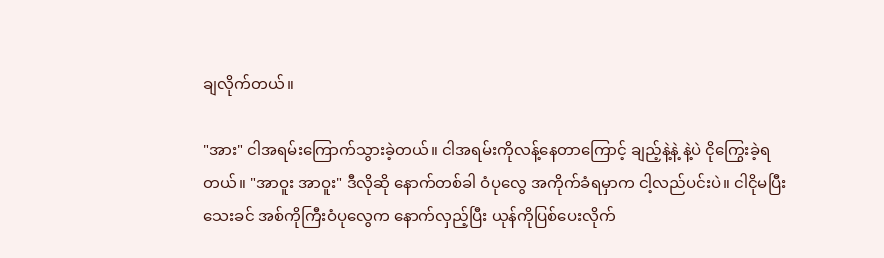ချလိုက်တယ်။

"အား" ငါအရမ်းကြောက်သွားခဲ့တယ်။ ငါအရမ်းကိုလန့်နေတာကြောင့် ချည့်နဲ့နဲ့ နဲ့ပဲ ငိုကြွေးခဲ့ရတယ်။ "အာဝူး အာဝူး" ဒီလိုဆို နောက်တစ်ခါ ဝံပုလွေ အကိုက်ခံရမှာက ငါ့လည်ပင်းပဲ။ ငါငိုမပြီးသေးခင် အစ်ကိုကြီးဝံပုလွေက နောက်လှည့်ပြီး ယုန်ကိုပြစ်ပေးလိုက်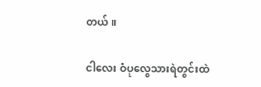တယ်။

ငါလေး ဝံပုလွေသားရဲတွင်းထဲ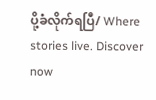ပို့ခံလိုက်ရပြီ/ Where stories live. Discover now